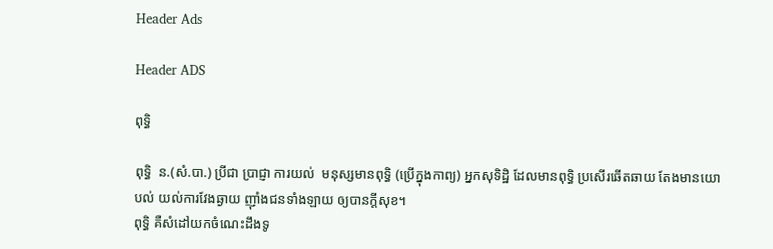Header Ads

Header ADS

ពុទ្ធិ

ពុទ្ធិ  ន.(សំ.បា.) ប្រីជា ប្រាជ្ញា ការយល់  មនុស្សមានពុទ្ធិ (ប្រើក្នុងកាព្យ) អ្នកសុទិដ្ឋិ ដែលមានពុទ្ធិ ប្រសើរឆើតឆាយ តែងមានយោបល់ យល់ការវែងឆ្ងាយ ញ៉ាំងជនទាំងឡាយ ឲ្យបានក្ដីសុខ។
ពុទ្ធិ គឺសំដៅយកចំណេះដឹងទូ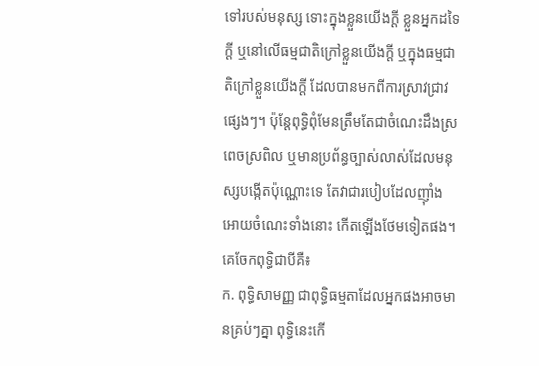ទៅរបស់មនុស្ស ទោះក្នុងខ្លួនយើងក្តី ខ្លួនអ្នកដទៃក្តី ឬនៅលើធម្មជាតិក្រៅខ្លួនយើងក្តី ឬក្នុងធម្មជាតិក្រៅខ្លួនយើងក្តី ដែលបានមកពីការស្រាវជ្រាវផ្សេងៗ។ ប៉ុន្តែពុទ្ធិពុំមែនត្រឹមតែជាចំណេះដឹងស្រពេចស្រពិល ឬមានប្រព័ន្ធច្បាស់លាស់ដែលមនុស្សបង្កើតប៉ុណ្ណោះទេ តែវាជារបៀបដែលញ៉ាំងអោយចំណេះទាំងនោះ កើតឡើងថែមទៀតផង។ គេចែកពុទ្ធិជាបីគឺ៖
ក. ពុទ្ធិសាមញ្ញ ជាពុទ្ធិធម្មតាដែលអ្នកផងអាចមានគ្រប់ៗគ្នា ពុទ្ធិនេះកើ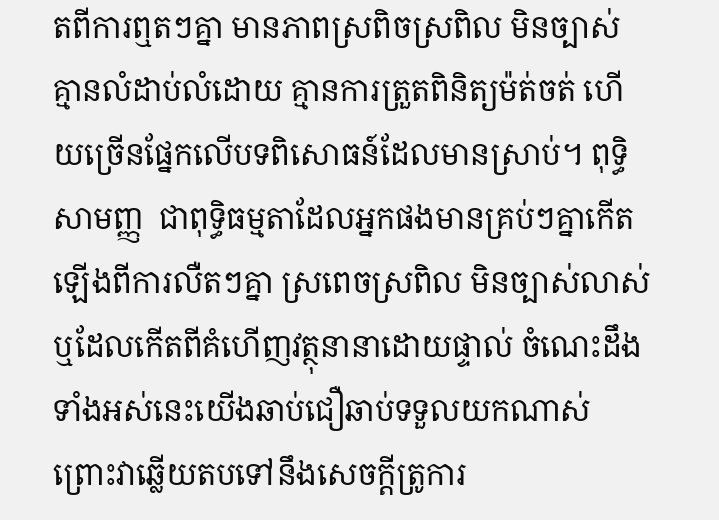តពីការឮតៗគ្នា មានភាពស្រពិចស្រពិល មិនច្បាស់ គ្មានលំដាប់លំដោយ គ្មានការត្រួតពិនិត្យម៉ត់ចត់ ហើយច្រើនផ្នែកលើបទពិសោធន៍ដែលមានស្រាប់។ ពុទ្ធិសាមញ្ញ  ជាពុទ្ធិធម្មតាដែលអ្នកផងមានគ្រប់ៗគ្នាកើតឡើងពីការលឺតៗគ្នា ស្រពេចស្រពិល មិនច្បាស់លាស់ ឬដែលកើតពីគំហើញវត្ថុនានាដោយផ្ទាល់ ចំណេះដឹងទាំងអស់នេះយើងឆាប់ជឿឆាប់ទទួលយកណាស់ព្រោះវាឆ្លើយតបទៅនឹងសេចក្តីត្រូការ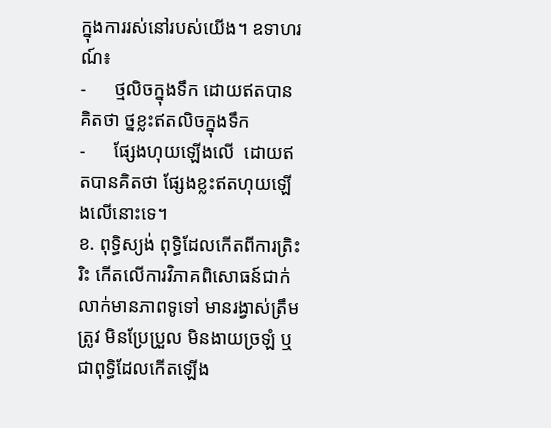ក្នុងការរស់នៅរបស់យើង។ ឧទាហរណ៍៖
-      ថ្មលិចក្នុងទឹក ដោយឥតបានគិតថា ថ្នខ្លះឥតលិចក្នុងទឹក
-      ផ្សែងហុយឡើងលើ  ដោយឥតបានគិតថា ផ្សែងខ្លះឥតហុយឡើងលើនោះទេ។
ខ. ពុទ្ធិស្យង់ ពុទ្ធិដែលកើតពីការត្រិះរិះ កើតលើការវិភាគពិសោធន៍ជាក់លាក់មានភាពទូទៅ មានរង្វាស់ត្រឹមត្រូវ មិនប្រែប្រួល មិនងាយច្រឡំ ឬ ជាពុទ្ធិដែលកើតឡើង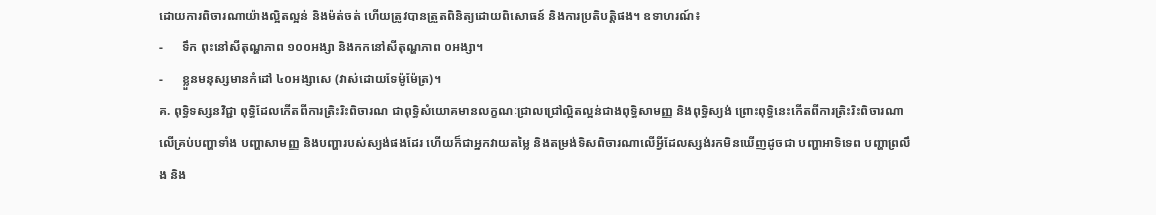ដោយការពិចារណាយ៉ាងល្អិតល្អន់ និងម៉ត់ចត់ ហើយត្រូវបានត្រួតពិនិត្យដោយពិសោធន៍ និងការប្រតិបត្តិផង។ ឧទាហរណ៍៖
-      ទឹក ពុះនៅសីតុណ្ហភាព ១០០អង្សា និងកកនៅសីតុណ្ហភាព ០អង្សា។
-      ខ្លួនមនុស្សមានកំដៅ ៤០អង្សាសេ (វាស់ដោយទែម៉ូម៉ែត្រ)។
គ. ពុទ្ធិទស្សនវិជ្ជា ពុទ្ធិដែលកើតពីការត្រិះរិះពិចារណ ជាពុទ្ធិសំយោគមានលក្ខណៈជ្រាលជ្រៅល្អិតល្អន់ជាងពុទ្ធិសាមញ្ញ និងពុទ្ធិស្យង់ ព្រោះពុទ្ធិនេះកើតពីការត្រិះរិះពិចារណាលើគ្រប់បញ្ហាទាំង បញ្ហាសាមញ្ញ និងបញ្ហារបស់ស្យង់ផងដែរ ហើយក៏ជាអ្នកវាយតម្លៃ និងតម្រង់ទិសពិចារណាលើអ្វីដែលស្សង់រកមិនឃើញដូចជា បញ្ហាអាទិទេព បញ្ហាព្រលឹង និង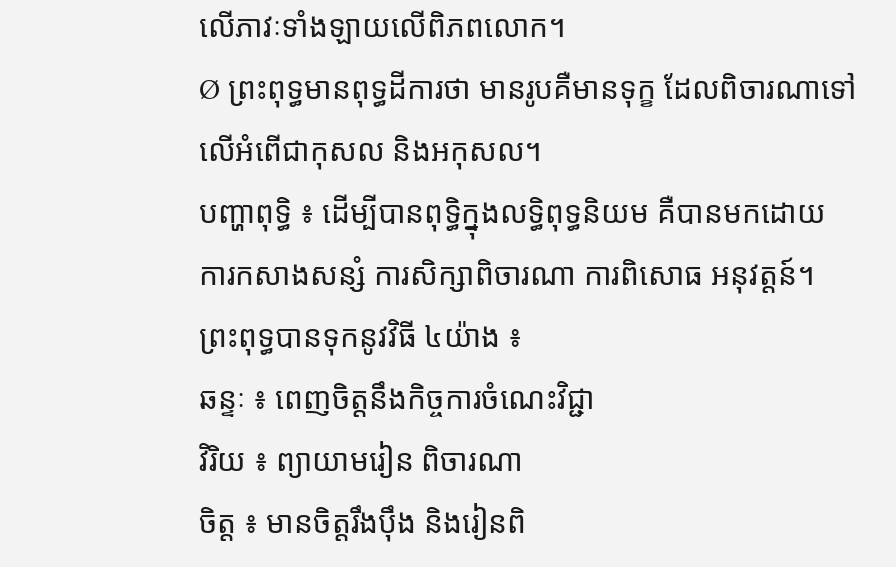លើភាវៈទាំងឡាយលើពិភពលោក។
Ø ព្រះពុទ្ធមានពុទ្ធដីការថា មានរូបគឺមានទុក្ខ ដែលពិចារណាទៅលើអំពើជាកុសល និងអកុសល។
បញ្ហាពុទ្ធិ ៖ ដើម្បីបានពុទ្ធិក្នុងលទ្ធិពុទ្ធនិយម គឺបានមកដោយ ការកសាងសន្សំ ការសិក្សាពិចារណា ការពិសោធ អនុវត្តន៍។ ព្រះពុទ្ធបានទុកនូវវិធី ៤យ៉ាង ៖
ឆន្ទៈ ៖ ពេញចិត្តនឹងកិច្ចការចំណេះវិជ្ជា
វិរិយ ៖ ព្យាយាមរៀន ពិចារណា
ចិត្ត ៖ មានចិត្តរឹងប៉ឹង និងរៀនពិ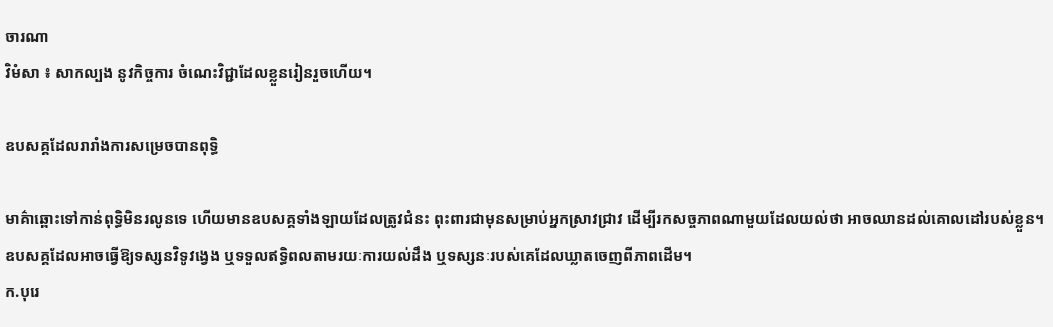ចារណា
វិមំសា ៖ សាកល្បង នូវកិច្ចការ ចំណេះវិជ្ជាដែលខ្លួនរៀនរួចហើយ។

ឧបសគ្គដែលរារាំងការសម្រេចបានពុទ្ធិ

មាគ៌ាឆ្ពោះទៅកាន់ពុទ្ធិមិនរលូនទេ ហើយមានឧបសគ្គទាំងឡាយដែលត្រូវជំនះ ពុះពារជាមុនសម្រាប់អ្នកស្រាវជ្រាវ ដើម្បីរកសច្ចភាពណាមួយដែលយល់ថា អាចឈានដល់គោលដៅរបស់ខ្លួន។ ឧបសគ្គដែលអាចធ្វើឱ្យទស្សនវិទូវង្វេង ឬទទួលឥទ្ធិពលតាមរយៈការយល់ដឹង ឬទស្សនៈរបស់គេដែលឃ្លាតចេញពីភាពដើម។
ក.បុរេ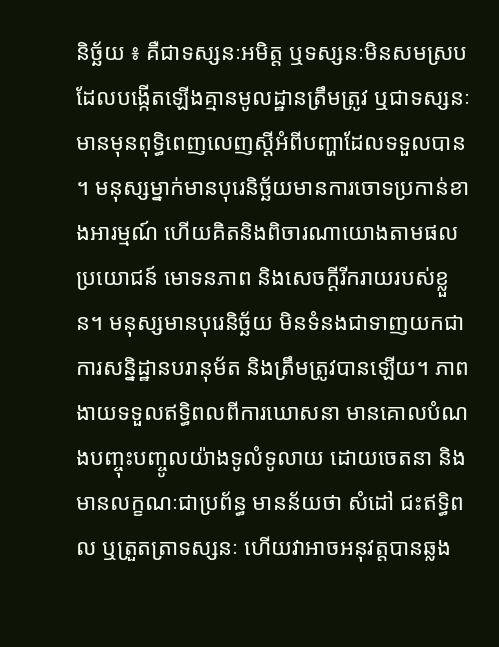និច្ឆ័យ ៖ គឺជាទស្សនៈអមិត្ដ ឬទស្សនៈមិនសមស្រប ដែលបង្កើតឡើងគ្មានមូលដ្ឋានត្រឹមត្រូវ ឬជាទស្សនៈមានមុនពុទ្ធិពេញលេញស្ដីអំពីបញ្ហាដែលទទួលបាន។ មនុស្សម្នាក់មានបុរេនិច្ឆ័យមានការចោទប្រកាន់ខាងអារម្មណ៍ ហើយគិតនិងពិចារណាយោងតាមផលប្រយោជន៍ មោទនភាព និងសេចក្ដីរីករាយរបស់ខ្លួន។ មនុស្សមានបុរេនិច្ឆ័យ មិនទំនងជាទាញយកជាការសន្និដ្ឋានបរានុម័ត និងត្រឹមត្រូវបានឡើយ។ ភាពងាយទទួលឥទ្ធិពលពីការឃោសនា មានគោលបំណងបញ្ចុះបញ្ចូលយ៉ាងទូលំទូលាយ ដោយចេតនា និងមានលក្ខណៈជាប្រព័ន្ធ មានន័យថា សំដៅ ជះឥទ្ធិពល ឬត្រួតត្រាទស្សនៈ ហើយវាអាចអនុវត្ដបានឆ្លង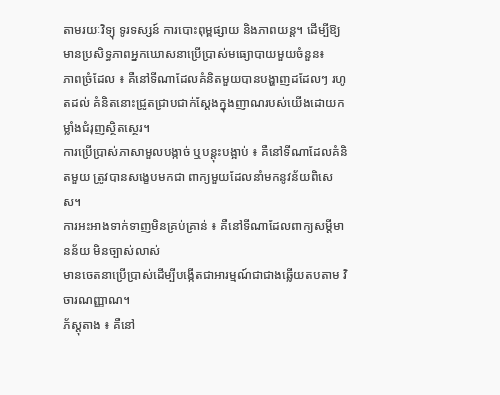តាមរយៈវិទ្យុ ទូរទស្សន៍ ការបោះពុម្ពផ្សាយ និងភាពយន្ដ។ ដើម្បីឱ្យមានប្រសិទ្ធភាពអ្នកឃោសនាប្រើប្រាស់មធ្យោបាយមួយចំនួន៖
ភាពច្រំដែល ៖ គឺនៅទីណាដែលគំនិតមួយបានបង្ហាញដដែលៗ រហូតដល់ គំនិតនោះជ្រូតជ្រាបជាក់ស្ដែងក្នុងញាណរបស់យើងដោយកម្លាំងជំរុញស្ថិតស្ថេរ។
ការប្រើប្រាស់ភាសាមួលបង្កាច់ ឬបន្ដុះបង្អាប់ ៖ គឺនៅទីណាដែលគំនិតមួយ ត្រូវបានសង្ខេបមកជា ពាក្យមួយដែលនាំមកនូវន័យពិសេស។
ការអះអាងទាក់ទាញមិនគ្រប់គ្រាន់ ៖ គឺនៅទីណាដែលពាក្យសម្ដីមានន័យ មិនច្បាស់លាស់
មានចេតនាប្រើប្រាស់ដើម្បីបង្កើតជាអារម្មណ៍ជាជាងឆ្លើយតបតាម វិចារណញ្ញាណ។
ភ័ស្ដុតាង ៖ គឺនៅ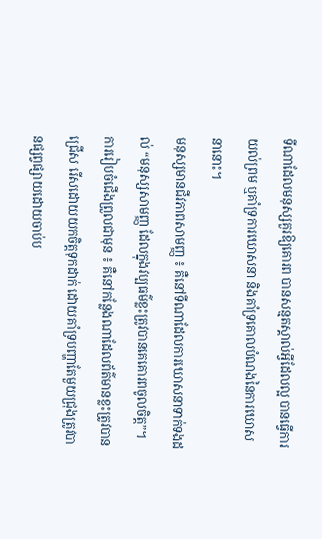ទីណាដែលមនុស្សគួរឱ្យគោរព បានសន្មតស្គាល់អ្វីដែលល្អ បានធ្វើការយល់ព្រម ឬគាំទ្រការឃោសនា និងគាំទ្រគោលបំណងនៃការឃោសនានោះ។
មនុស្សមានជីវភាពសាមញ្ញ ៖ គឺនៅទីណាដែលការឃោសនាទាក់ទងដល់ “មនុស្សសាមញ្ញ ដែលក្នុងវប្បធម៌ខ្លះត្រូវបានគេគោរពចូលចិត្ដ”។
ការរៀបចំជើងព្រួលជាមុន ៖ គឺនៅកន្លែងណាដែលព័ត៌មានខ្លះត្រូវបានជ្រើស រើសដោយយកចិត្ដទុកដាក់ ដោយគាំទ្របញ្ហាតែមួយជ្រុងត្រូវបានផ្សព្វផ្សាយដោយចាប់ប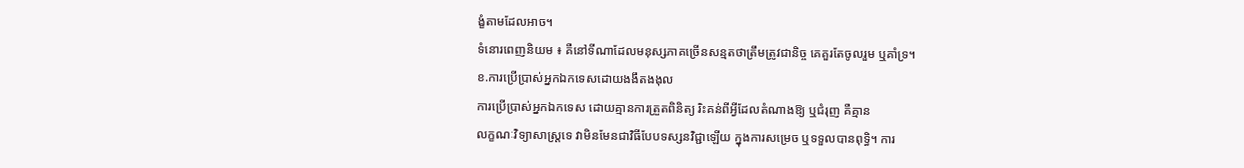ង្ខំតាមដែលអាច។
ទំនោរពេញនិយម ៖ គឺនៅទីណាដែលមនុស្សភាគច្រើនសន្មតថាត្រឹមត្រូវជានិច្ច គេគួរតែចូលរួម ឬគាំទ្រ។
ខ.ការប្រើប្រាស់អ្នកឯកទេសដោយងងឹតងងុល
ការប្រើប្រាស់អ្នកឯកទេស ដោយគ្មានការត្រួតពិនិត្យ រិះគន់ពីអ្វីដែលតំណាងឱ្យ ឬជំរុញ គឺគ្មាន
លក្ខណៈវិទ្យាសាស្ដ្រទេ វាមិនមែនជាវិធីបែបទស្សនវិជ្ជាឡើយ ក្នុងការសម្រេច ឬទទួលបានពុទ្ធិ។ ការ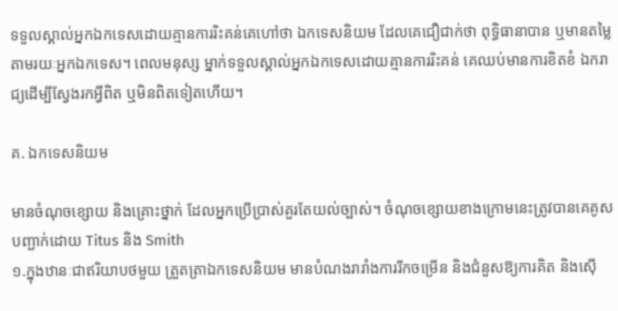ទទួលស្គាល់អ្នកឯកទេសដោយគ្មានការរិះគន់គេហៅថា ឯកទេសនិយម ដែលគេជឿជាក់ថា ពុទ្ធិធានាបាន ឬមានតម្លៃតាមរយៈអ្នកឯកទេស។ ពេលមនុស្ស ម្នាក់ទទួលស្គាល់អ្នកឯកទេសដោយគ្មានការរិះគន់ គេឈប់មានការខិតខំ ឯករាជ្យដើម្បីស្វែងរកអ្វីពិត ឬមិនពិតទៀតហើយ។

គ. ឯកទេសនិយម

មានចំណុចខ្សោយ និងគ្រោះថ្នាក់ ដែលអ្នកប្រើប្រាស់គួរតែយល់ច្បាស់។ ចំណុចខ្សោយខាងក្រោមនេះត្រូវបានគេគូសបញ្ជាក់ដោយ Titus និង Smith
១.ក្នុងឋានៈជាឥរិយាបថមួយ ត្រួតត្រាឯកទេសនិយម មានបំណងរារាំងការរីកចម្រើន និងជំនួសឱ្យការគិត និងស៊ើ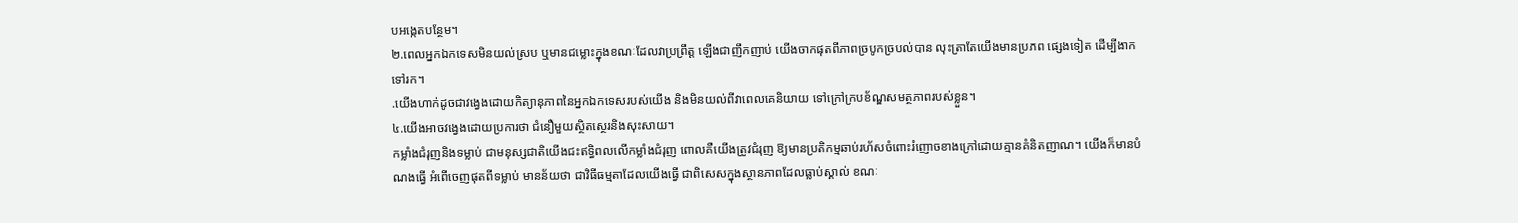បអង្កេតបន្ថែម។
២.ពេលអ្នកឯកទេសមិនយល់ស្រប ឬមានជម្លោះក្នុងខណៈដែលវាប្រព្រឹត្ដ ឡើងជាញឹកញាប់ យើងចាកផុតពីភាពច្របូកច្របល់បាន លុះត្រាតែយើងមានប្រភព ផ្សេងទៀត ដើម្បីងាកទៅរក។
.យើងហាក់ដូចជាវង្វេងដោយកិត្យានុភាពនៃអ្នកឯកទេសរបស់យើង និងមិនយល់ពីវាពេលគេនិយាយ ទៅក្រៅក្របខ័ណ្ឌសមត្ថភាពរបស់ខ្លួន។
៤.យើងអាចវង្វេងដោយប្រការថា ជំនឿមួយស្ថិតស្ថេរនិងសុះសាយ។
កម្លាំងជំរុញនិងទម្លាប់ ជាមនុស្សជាតិយើងជះឥទ្ធិពលលើកម្លាំងជំរុញ ពោលគឺយើងត្រូវជំរុញ ឱ្យមានប្រតិកម្មឆាប់រហ័សចំពោះរំញោចខាងក្រៅដោយគ្មានគំនិតញាណ។ យើងក៏មានបំណងធ្វើ អំពើចេញផុតពីទម្លាប់ មានន័យថា ជាវិធីធម្មតាដែលយើងធ្វើ ជាពិសេសក្នុងស្ថានភាពដែលធ្លាប់ស្គាល់ ខណៈ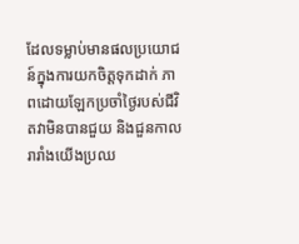ដែលទម្លាប់មានផលប្រយោជន៍ក្នុងការយកចិត្ដទុកដាក់ ភាពដោយឡែកប្រចាំថ្ងៃរបស់ជីវិតវាមិនបានជួយ និងជួនកាលរារាំងយើងប្រឈ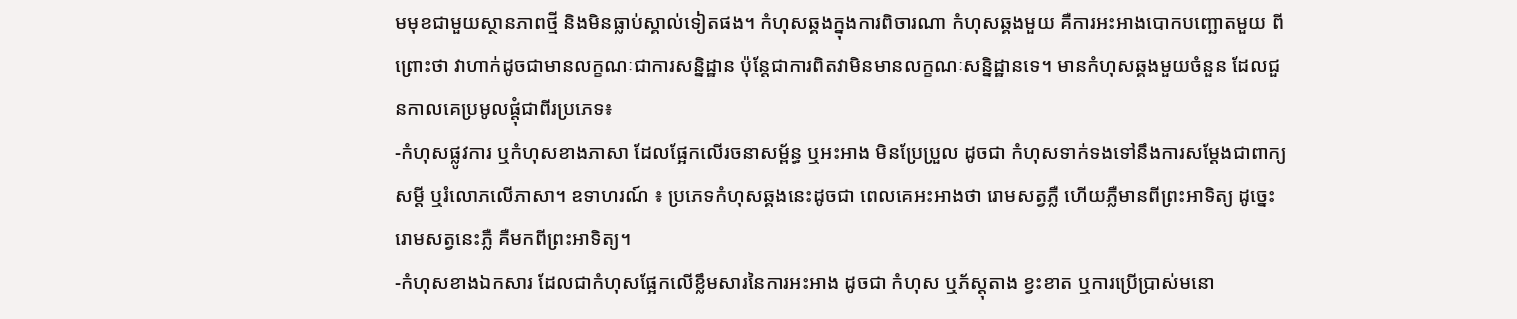មមុខជាមួយស្ថានភាពថ្មី និងមិនធ្លាប់ស្គាល់ទៀតផង។ កំហុសឆ្គងក្នុងការពិចារណា កំហុសឆ្គងមួយ គឺការអះអាងបោកបញ្ឆោតមួយ ពីព្រោះថា វាហាក់ដូចជាមានលក្ខណៈជាការសន្និដ្ឋាន ប៉ុន្ដែជាការពិតវាមិនមានលក្ខណៈសន្និដ្ឋានទេ។ មានកំហុសឆ្គងមួយចំនួន ដែលជួនកាលគេប្រមូលផ្ដុំជាពីរប្រភេទ៖
-កំហុសផ្លូវការ ឬកំហុសខាងភាសា ដែលផ្អែកលើរចនាសម្ព័ន្ធ ឬអះអាង មិនប្រែប្រួល ដូចជា កំហុសទាក់ទងទៅនឹងការសម្ដែងជាពាក្យសម្ដី ឬរំលោភលើភាសា។ ឧទាហរណ៍ ៖ ប្រភេទកំហុសឆ្គងនេះដូចជា ពេលគេអះអាងថា រោមសត្វភ្លឺ ហើយភ្លឺមានពីព្រះអាទិត្យ ដូច្នេះរោមសត្វនេះភ្លឺ គឺមកពីព្រះអាទិត្យ។
-កំហុសខាងឯកសារ ដែលជាកំហុសផ្អែកលើខ្លឹមសារនៃការអះអាង ដូចជា កំហុស ឬភ័ស្ដុតាង ខ្វះខាត ឬការប្រើប្រាស់មនោ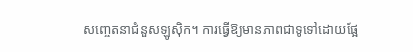សញ្ចេតនាជំនួសឡូស៊ិក។ ការធ្វើឱ្យមានភាពជាទូទៅដោយផ្អែ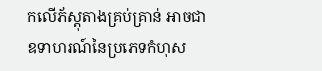កលើភ័ស្ដុតាងគ្រប់គ្រាន់ អាចជាឧទាហរណ៍នៃប្រភេទកំហុស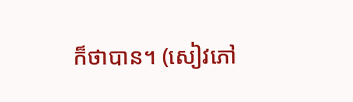ក៏ថាបាន។ (សៀវភៅ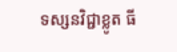ទស្សនវិជ្ជាខ្លូត ធី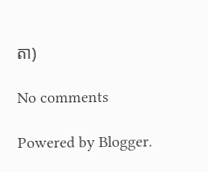តា)

No comments

Powered by Blogger.